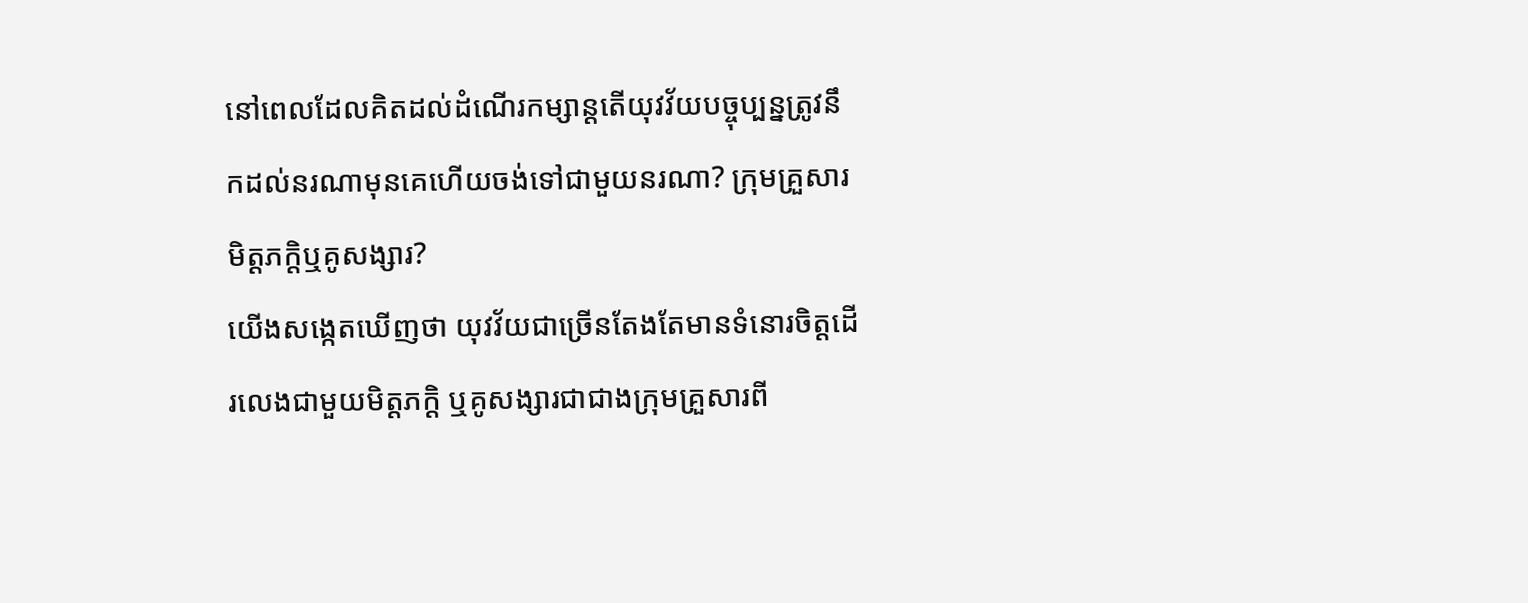នៅពេលដែលគិតដល់ដំណើរកម្សាន្ដតើយុវវ័យបច្ចុប្បន្នត្រូវនឹកដល់នរណាមុនគេហើយចង់ទៅជាមួយនរណា? ក្រុមគ្រួសារមិត្ដភក្ដិឬគូសង្សារ?
យើងសង្កេតឃើញថា យុវវ័យជាច្រើនតែងតែមានទំនោរចិត្ដដើរលេងជាមួយមិត្ដភក្ដិ ឬគូសង្សារជាជាងក្រុមគ្រួសារពី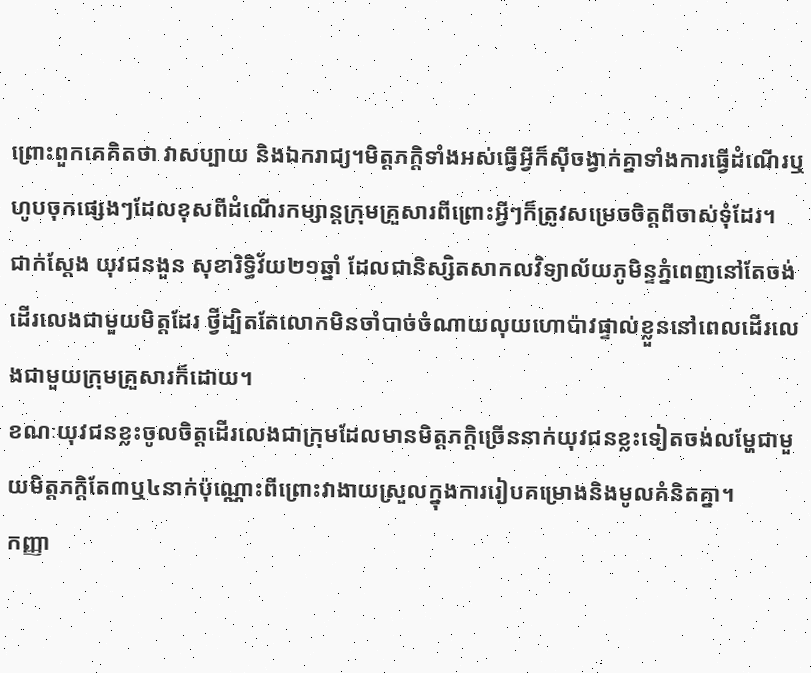ព្រោះពួកគេគិតថា វាសប្បាយ និងឯករាជ្យ។មិត្ដភក្ដិទាំងអស់ធ្វើអ្វីក៏ស៊ីចង្វាក់គ្នាទាំងការធ្វើដំណើរឬហូបចុកផ្សេងៗដែលខុសពីដំណើរកម្សាន្ដក្រុមគ្រួសារពីព្រោះអ្វីៗក៏ត្រូវសម្រេចចិត្ដពីចាស់ទុំដែរ។
ជាក់ស្ដែង យុវជនងួន សុខារិទ្ធិវ័យ២១ឆ្នាំ ដែលជានិស្សិតសាកលវិទ្យាល័យភូមិន្ទភ្នំពេញនៅតែចង់ដើរលេងជាមួយមិត្ដដែរ ថ្វីដ្បិតតែលោកមិនចាំបាច់ចំណាយលុយហោប៉ាវផ្ទាល់ខ្លួននៅពេលដើរលេងជាមួយក្រុមគ្រួសារក៏ដោយ។
ខណៈយុវជនខ្លះចូលចិត្ដដើរលេងជាក្រុមដែលមានមិត្ដភក្ដិច្រើននាក់យុវជនខ្លះទៀតចង់លម្ហែជាមួយមិត្ដភក្ដិតែ៣ឬ៤នាក់ប៉ុណ្ណោះពីព្រោះវាងាយស្រួលក្នុងការរៀបគម្រោងនិងមូលគំនិតគ្នា។
កញ្ញា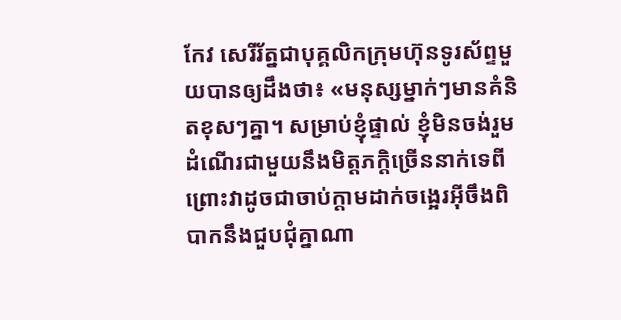កែវ សេរីរ័ត្នជាបុគ្គលិកក្រុមហ៊ុនទូរស័ព្ទមួយបានឲ្យដឹងថា៖ «មនុស្សម្នាក់ៗមានគំនិតខុសៗគ្នា។ សម្រាប់ខ្ញុំផ្ទាល់ ខ្ញុំមិនចង់រួមដំណើរជាមួយនឹងមិត្ដភក្ដិច្រើននាក់ទេពីព្រោះវាដូចជាចាប់ក្ដាមដាក់ចង្អេរអ៊ីចឹងពិបាកនឹងជួបជុំគ្នាណា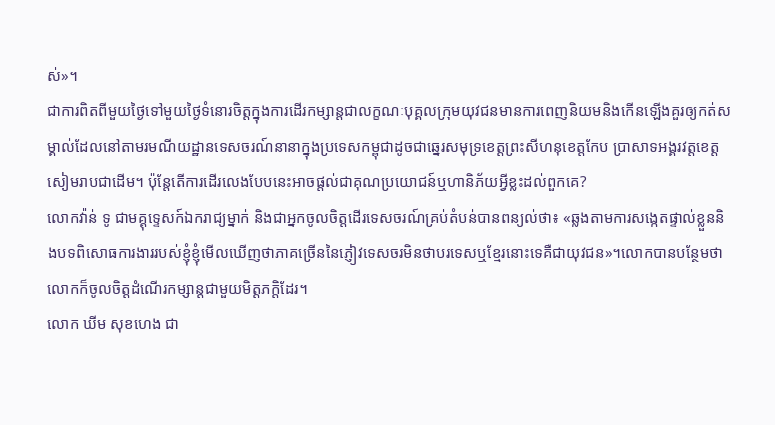ស់»។
ជាការពិតពីមួយថ្ងៃទៅមួយថ្ងៃទំនោរចិត្ដក្នុងការដើរកម្សាន្ដជាលក្ខណៈបុគ្គលក្រុមយុវជនមានការពេញនិយមនិងកើនឡើងគួរឲ្យកត់សម្គាល់ដែលនៅតាមរមណីយដ្ឋានទេសចរណ៍នានាក្នុងប្រទេសកម្ពុជាដូចជាឆ្នេរសមុទ្រខេត្ដព្រះសីហនុខេត្ដកែប ប្រាសាទអង្គរវត្តខេត្តសៀមរាបជាដើម។ ប៉ុន្ដែតើការដើរលេងបែបនេះអាចផ្តល់ជាគុណប្រយោជន៍ឬហានិភ័យអ្វីខ្លះដល់ពួកគេ?
លោកវ៉ាន់ ទូ ជាមគ្គុទ្ទេសក៍ឯករាជ្យម្នាក់ និងជាអ្នកចូលចិត្តដើរទេសចរណ៍គ្រប់តំបន់បានពន្យល់ថា៖ «ឆ្លងតាមការសង្កេតផ្ទាល់ខ្លួននិងបទពិសោធការងាររបស់ខ្ញុំខ្ញុំមើលឃើញថាភាគច្រើននៃភ្ញៀវទេសចរមិនថាបរទេសឬខ្មែរនោះទេគឺជាយុវជន»។លោកបានបន្ថែមថាលោកក៏ចូលចិត្តដំណើរកម្សាន្ដជាមួយមិត្ដភក្ដិដែរ។
លោក ឃីម សុខហេង ជា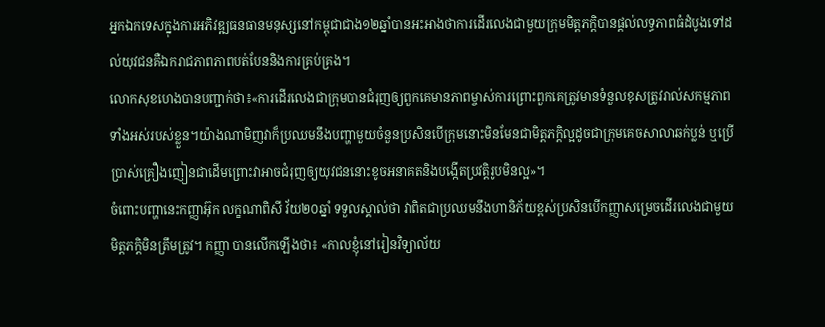អ្នកឯកទេសក្នុងការអភិវឌ្ឍធនធានមនុស្សនៅកម្ពុជាជាង១២ឆ្នាំបានអះអាងថាការដើរលេងជាមួយក្រុមមិត្តភក្ដិបានផ្តល់លទ្ធភាពធំដំបូងទៅដល់យុវជនគឺឯករាជភាពភាពបត់បែននិងការគ្រប់គ្រង។
លោកសុខហេងបានបញ្ជាក់ថា៖«ការដើរលេងជាក្រុមបានជំរុញឲ្យពួកគេមានភាពម្ចាស់ការព្រោះពួកគេត្រូវមានទំនួលខុសត្រូវរាល់សកម្មភាពទាំងអស់របស់ខ្លួន។យ៉ាងណាមិញវាក៏ប្រឈមនឹងបញ្ហាមួយចំនួនប្រសិនបើក្រុមនោះមិនមែនជាមិត្តភក្ដិល្អដូចជាក្រុមគេចសាលាឆក់ប្លន់ ឬប្រើប្រាស់គ្រឿងញៀនជាដើមព្រោះវាអាចជំរុញឲ្យយុវជននោះខូចអនាគតនិងបង្កើតប្រវត្តិរូបមិនល្អ»។
ចំពោះបញ្ហានេះកញ្ញាអ៊ុក លក្ខណាពិសី វ័យ២០ឆ្នាំ ទទួលស្គាល់ថា វាពិតជាប្រឈមនឹងហានិភ័យខ្ពស់ប្រសិនបើកញ្ញាសម្រេចដើរលេងជាមួយមិត្ដភក្ដិមិនត្រឹមត្រូវ។ កញ្ញា បានលើកឡើងថា៖ «កាលខ្ញុំនៅរៀនវិទ្យាល័យ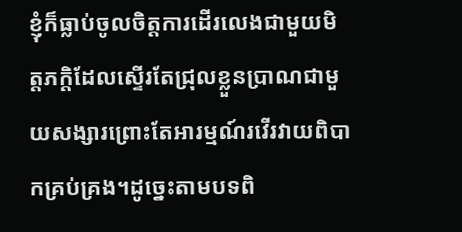ខ្ញុំក៏ធ្លាប់ចូលចិត្តការដើរលេងជាមួយមិត្ដភក្ដិដែលស្ទើរតែជ្រុលខ្លួនប្រាណជាមួយសង្សារព្រោះតែអារម្មណ៍រវើរវាយពិបាកគ្រប់គ្រង។ដូច្នេះតាមបទពិ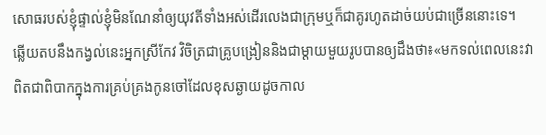សោធរបស់ខ្ញុំផ្ទាល់ខ្ញុំមិនណែនាំឲ្យយុវតីទាំងអស់ដើរលេងជាក្រុមឬក៏ជាគូរហូតដាច់យប់ជាច្រើននោះទេ។
ឆ្លើយតបនឹងកង្វល់នេះអ្នកស្រីកែវ វិចិត្រជាគ្រូបង្រៀននិងជាម្តាយមួយរូបបានឲ្យដឹងថា៖«មកទល់ពេលនេះវាពិតជាពិបាកក្នុងការគ្រប់គ្រងកូនចៅដែលខុសឆ្ងាយដូចកាល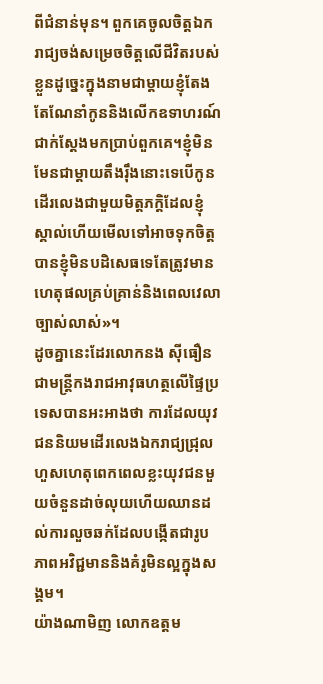ពីជំនាន់មុន។ ពួកគេចូលចិត្តឯករាជ្យចង់សម្រេចចិត្តលើជីវិតរបស់ខ្លួនដូច្នេះក្នុងនាមជាម្តាយខ្ញុំតែងតែណែនាំកូននិងលើកឧទាហរណ៍ជាក់ស្តែងមកប្រាប់ពួកគេ។ខ្ញុំមិនមែនជាម្តាយតឹងរ៉ឹងនោះទេបើកូនដើរលេងជាមួយមិត្តភក្ដិដែលខ្ញុំស្គាល់ហើយមើលទៅអាចទុកចិត្តបានខ្ញុំមិនបដិសេធទេតែត្រូវមានហេតុផលគ្រប់គ្រាន់និងពេលវេលាច្បាស់លាស់»។
ដូចគ្នានេះដែរលោកនង ស៊ីធឿនជាមន្ត្រីកងរាជអាវុធហត្ថលើផ្ទៃប្រទេសបានអះអាងថា ការដែលយុវជននិយមដើរលេងឯករាជ្យជ្រុលហួសហេតុពេកពេលខ្លះយុវជនមួយចំនួនដាច់លុយហើយឈានដល់ការលួចឆក់ដែលបង្កើតជារូបភាពអវិជ្ជមាននិងគំរូមិនល្អក្នុងសង្គម។
យ៉ាងណាមិញ លោកឧត្តម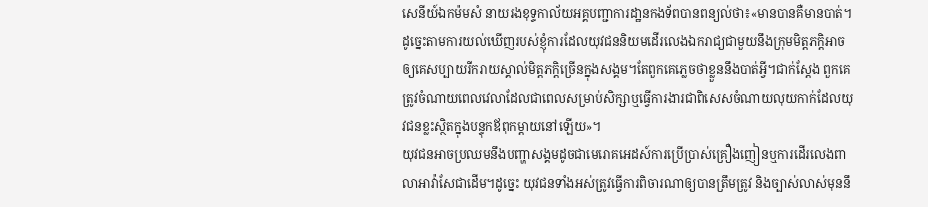សេនីយ៍ឯកម៉មសំ នាយរងខុទ្ទកាល័យអគ្គបញ្ជាការដា្ឋនកងទ័ពបានពន្យល់ថា៖«មានបានគឺមានបាត់។ ដូច្នេះតាមការយល់ឃើញរបស់ខ្ញុំការដែលយុវជននិយមដើរលេងឯករាជ្យជាមួយនឹងក្រុមមិត្តភក្ដិអាចឲ្យគេសប្បាយរីករាយស្គាល់មិត្តភក្ដិច្រើនក្នុងសង្គម។តែពួកគេភ្លេចថាខ្លួននឹងបាត់អ្វី។ជាក់ស្ដែង ពួកគេត្រូវចំណាយពេលវេលាដែលជាពេលសម្រាប់សិក្សាឬធ្វើការងារជាពិសេសចំណាយលុយកាក់ដែលយុវជនខ្លះស្ថិតក្នុងបន្ទុកឪពុកម្ដាយនៅឡើយ»។
យុវជនអាចប្រឈមនឹងបញ្ហាសង្គមដូចជាមេរោគអេដស៍ការប្រើប្រាស់គ្រឿងញៀនឬការដើរលេងពាលាអាវ៉ាសែជាដើម។ដូច្នេះ យុវជនទាំងអស់ត្រូវធ្វើការពិចារណាឲ្យបានត្រឹមត្រូវ និងច្បាស់លាស់មុននឹ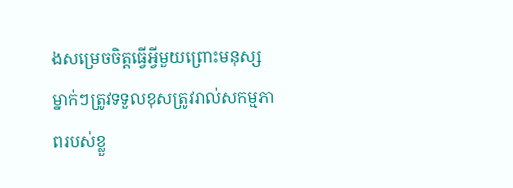ងសម្រេចចិត្តធ្វើអ្វីមួយព្រោះមនុស្សម្នាក់ៗត្រូវទទួលខុសត្រូវរាល់សកម្មភាពរបស់ខ្លួ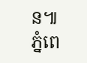ន៕
ភ្នំពេ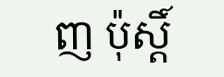ញ ប៉ុស្តិ៍